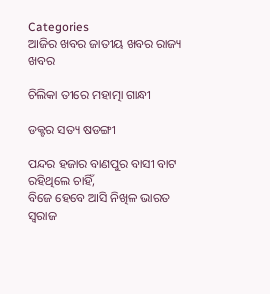Categories
ଆଜିର ଖବର ଜାତୀୟ ଖବର ରାଜ୍ୟ ଖବର

ଚିଲିକା ତୀରେ ମହାତ୍ମା ଗାନ୍ଧୀ

ଡକ୍ଟର ସତ୍ୟ ଷଡଙ୍ଗୀ

ପନ୍ଦର ହଜାର ବାଣପୁର ବାସୀ ବାଟ ରହିଥିଲେ ଚାହିଁ,
ବିଜେ ହେବେ ଆସି ନିଖିଳ ଭାରତ ସ୍ୱରାଜ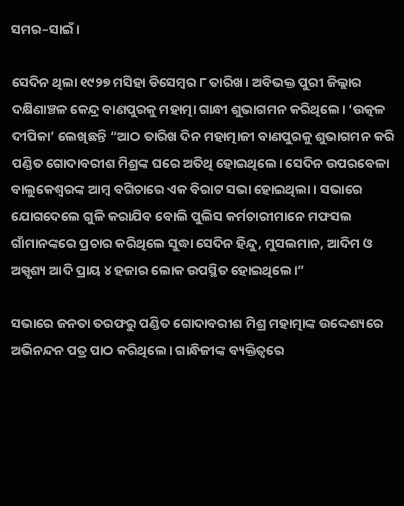ସମର–ସାଇଁ।

ସେଦିନ ଥିଲା ୧୯୨୭ ମସିହା ଡିସେମ୍ବର ୮ ତାରିଖ। ଅବିଭକ୍ତ ପୁରୀ ଜିଲ୍ଲାର ଦକ୍ଷିଣାଞ୍ଚଳ କେନ୍ଦ୍ର ବାଣପୁରକୁ ମହାତ୍ମା ଗାନ୍ଧୀ ଶୁଭାଗମନ କରିଥିଲେ। ‘ଉତ୍କଳ ଦୀପିକା’ ଲେଖିଛନ୍ତି “ଆଠ ତାରିଖ ଦିନ ମହାତ୍ମାଜୀ ବାଣପୁରକୁ ଶୁଭାଗମନ କରି ପଣ୍ଡିତ ଗୋଦାବରୀଶ ମିଶ୍ରଙ୍କ ଘରେ ଅତିଥି ହୋଇଥିଲେ। ସେଦିନ ଉପରବେଳା ବାଲୁକେଶ୍ୱରଙ୍କ ଆମ୍ବ ବଗିଚାରେ ଏକ ବିରାଟ ସଭା ହୋଇଥିଲା। ସଭାରେ ଯୋଗଦେଲେ ଗୁଳି କରାଯିବ ବୋଲି ପୁଲିସ କର୍ମଚାରୀମାନେ ମଫସଲ ଗାଁମାନଙ୍କରେ ପ୍ରଚାର କରିଥିଲେ ସୁଦ୍ଧା ସେଦିନ ହିନ୍ଦୁ, ମୁସଲମାନ, ଆଦିମ ଓ ଅସ୍ପୃଶ୍ୟ ଆଦି ପ୍ରାୟ ୪ ହଜାର ଲୋକ ଉପସ୍ଥିତ ହୋଇଥିଲେ।”

ସଭାରେ ଜନତା ତରଫରୁ ପଣ୍ଡିତ ଗୋଦାବରୀଶ ମିଶ୍ର ମହାତ୍ମାଙ୍କ ଉଦ୍ଦେଶ୍ୟରେ ଅଭିନନ୍ଦନ ପତ୍ର ପାଠ କରିଥିଲେ। ଗାନ୍ଧିଜୀଙ୍କ ବ୍ୟକ୍ତିତ୍ୱରେ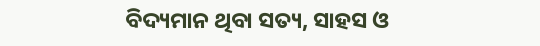ବିଦ୍ୟମାନ ଥିବା ସତ୍ୟ, ସାହସ ଓ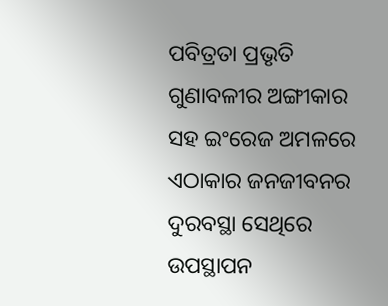ପବିତ୍ରତା ପ୍ରଭୃତି ଗୁଣାବଳୀର ଅଙ୍ଗୀକାର ସହ ଇଂରେଜ ଅମଳରେ ଏଠାକାର ଜନଜୀବନର ଦୁରବସ୍ଥା ସେଥିରେ ଉପସ୍ଥାପନ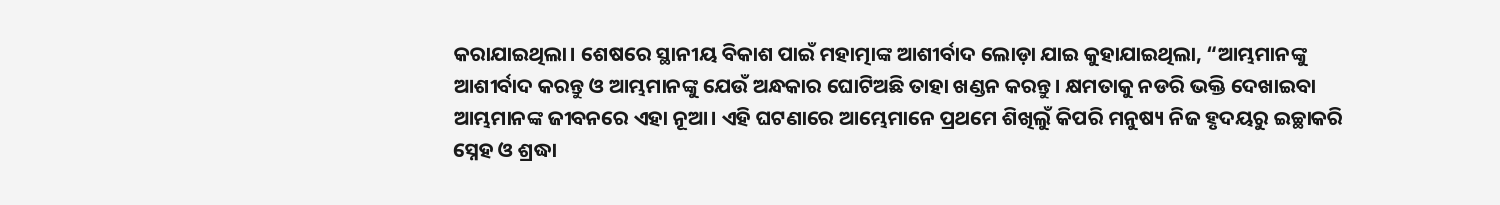କରାଯାଇଥିଲା। ଶେଷରେ ସ୍ଥାନୀୟ ବିକାଶ ପାଇଁ ମହାତ୍ମାଙ୍କ ଆଶୀର୍ବାଦ ଲୋଡ଼ା ଯାଇ କୁହାଯାଇଥିଲା, “ଆମ୍ଭମାନଙ୍କୁ ଆଶୀର୍ବାଦ କରନ୍ତୁ ଓ ଆମ୍ଭମାନଙ୍କୁ ଯେଉଁ ଅନ୍ଧକାର ଘୋଟିଅଛି ତାହା ଖଣ୍ଡନ କରନ୍ତୁ। କ୍ଷମତାକୁ ନଡରି ଭକ୍ତି ଦେଖାଇବା ଆମ୍ଭମାନଙ୍କ ଜୀବନରେ ଏହା ନୂଆ। ଏହି ଘଟଣାରେ ଆମ୍ଭେମାନେ ପ୍ରଥମେ ଶିଖିଲୁଁ କିପରି ମନୁଷ୍ୟ ନିଜ ହୃଦୟରୁ ଇଚ୍ଛାକରି ସ୍ନେହ ଓ ଶ୍ରଦ୍ଧା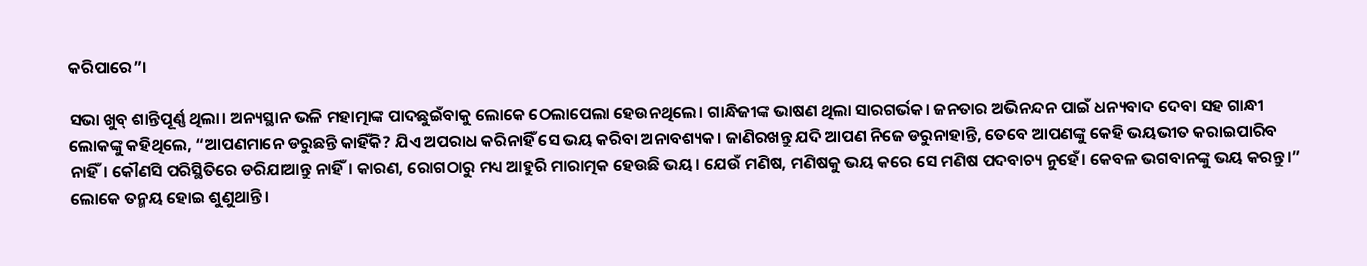କରିପାରେ”।

ସଭା ଖୁବ୍ ଶାନ୍ତିପୂର୍ଣ୍ଣ ଥିଲା। ଅନ୍ୟସ୍ଥାନ ଭଳି ମହାତ୍ମାଙ୍କ ପାଦଛୁଇଁବାକୁ ଲୋକେ ଠେଲାପେଲା ହେଉନଥିଲେ। ଗାନ୍ଧିଜୀଙ୍କ ଭାଷଣ ଥିଲା ସାରଗର୍ଭକ। ଜନତାର ଅଭିନନ୍ଦନ ପାଇଁ ଧନ୍ୟବାଦ ଦେବା ସହ ଗାନ୍ଧୀ ଲୋକଙ୍କୁ କହିଥିଲେ, “ଆପଣମାନେ ଡରୁଛନ୍ତି କାହିଁକି? ଯିଏ ଅପରାଧ କରିନାହିଁ ସେ ଭୟ କରିବା ଅନାବଶ୍ୟକ। ଜାଣିରଖନ୍ତୁ ଯଦି ଆପଣ ନିଜେ ଡରୁନାହାନ୍ତି, ତେବେ ଆପଣଙ୍କୁ କେହି ଭୟଭୀତ କରାଇପାରିବ ନାହିଁ। କୌଣସି ପରିସ୍ଥିତିରେ ଡରିଯାଆନ୍ତୁ ନାହିଁ। କାରଣ, ରୋଗଠାରୁ ମଧ୍ୟ ଆହୁରି ମାରାତ୍ମକ ହେଉଛି ଭୟ। ଯେଉଁ ମଣିଷ, ମଣିଷକୁ ଭୟ କରେ ସେ ମଣିଷ ପଦବାଚ୍ୟ ନୁହେଁ। କେବଳ ଭଗବାନଙ୍କୁ ଭୟ କରନ୍ତୁ।” ଲୋକେ ତନ୍ମୟ ହୋଇ ଶୁଣୁଥାନ୍ତି।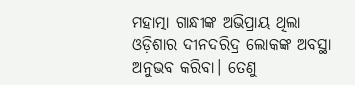ମହାତ୍ମା ଗାନ୍ଧୀଙ୍କ ଅଭିପ୍ରାୟ ଥିଲା ଓଡ଼ିଶାର ଦୀନଦରିଦ୍ର ଲୋକଙ୍କ ଅବସ୍ଥା ଅନୁଭବ କରିବା। ତେଣୁ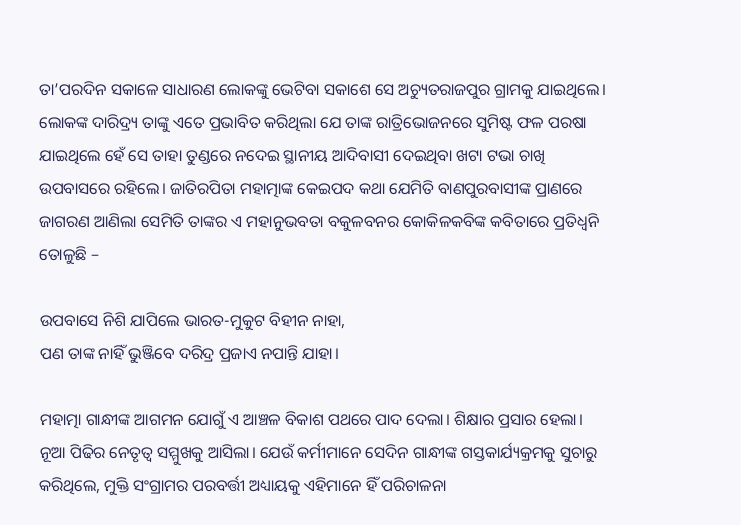ତା’ପରଦିନ ସକାଳେ ସାଧାରଣ ଲୋକଙ୍କୁ ଭେଟିବା ସକାଶେ ସେ ଅଚ୍ୟୁତରାଜପୁର ଗ୍ରାମକୁ ଯାଇଥିଲେ। ଲୋକଙ୍କ ଦାରିଦ୍ର୍ୟ ତାଙ୍କୁ ଏତେ ପ୍ରଭାବିତ କରିଥିଲା ଯେ ତାଙ୍କ ରାତ୍ରିଭୋଜନରେ ସୁମିଷ୍ଟ ଫଳ ପରଷା ଯାଇଥିଲେ ହେଁ ସେ ତାହା ତୁଣ୍ଡରେ ନଦେଇ ସ୍ଥାନୀୟ ଆଦିବାସୀ ଦେଇଥିବା ଖଟା ଟଭା ଚାଖି ଉପବାସରେ ରହିଲେ। ଜାତିରପିତା ମହାତ୍ମାଙ୍କ କେଇପଦ କଥା ଯେମିତି ବାଣପୁରବାସୀଙ୍କ ପ୍ରାଣରେ ଜାଗରଣ ଆଣିଲା ସେମିତି ତାଙ୍କର ଏ ମହାନୁଭବତା ବକୁଳବନର କୋକିଳକବିଙ୍କ କବିତାରେ ପ୍ରତିଧ୍ୱନି ତୋଳୁଛି –

ଉପବାସେ ନିଶି ଯାପିଲେ ଭାରତ-ମୁକୁଟ ବିହୀନ ନାହା,
ପଣ ତାଙ୍କ ନାହିଁ ଭୁଞ୍ଜିବେ ଦରିଦ୍ର ପ୍ରଜାଏ ନପାନ୍ତି ଯାହା।

ମହାତ୍ମା ଗାନ୍ଧୀଙ୍କ ଆଗମନ ଯୋଗୁଁ ଏ ଆଞ୍ଚଳ ବିକାଶ ପଥରେ ପାଦ ଦେଲା। ଶିକ୍ଷାର ପ୍ରସାର ହେଲା। ନୂଆ ପିଢିର ନେତୃତ୍ଵ ସମ୍ମୁଖକୁ ଆସିଲା। ଯେଉଁ କର୍ମୀମାନେ ସେଦିନ ଗାନ୍ଧୀଙ୍କ ଗସ୍ତକାର୍ଯ୍ୟକ୍ରମକୁ ସୁଚାରୁ କରିଥିଲେ, ମୁକ୍ତି ସଂଗ୍ରାମର ପରବର୍ତ୍ତୀ ଅଧ୍ୟାୟକୁ ଏହିମାନେ ହିଁ ପରିଚାଳନା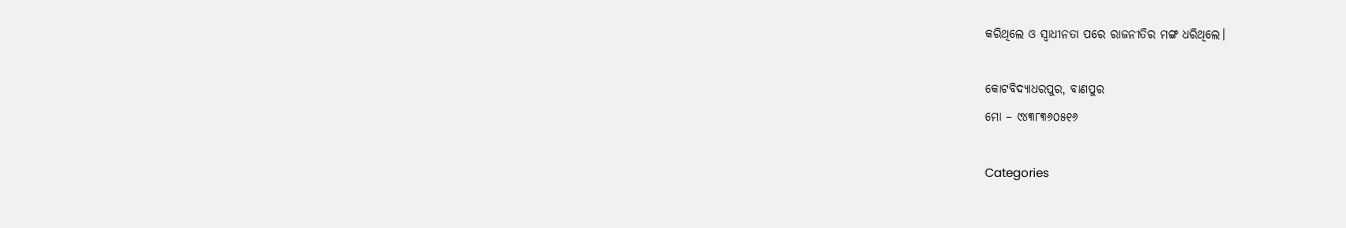କରିଥିଲେ ଓ ସ୍ଵାଧୀନତା ପରେ ରାଜନୀତିର ମଙ୍ଗ ଧରିଥିଲେ।

କୋଟବିଦ୍ୟାଧରପୁର, ବାଣପୁର
ମୋ – ୯୪୩୮୩୬୦୫୧୬

Categories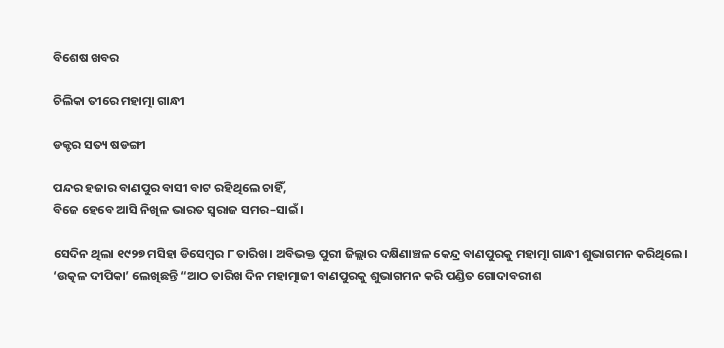ବିଶେଷ ଖବର

ଚିଲିକା ତୀରେ ମହାତ୍ମା ଗାନ୍ଧୀ

ଡକ୍ଟର ସତ୍ୟ ଷଡଙ୍ଗୀ

ପନ୍ଦର ହଜାର ବାଣପୁର ବାସୀ ବାଟ ରହିଥିଲେ ଚାହିଁ,
ବିଜେ ହେବେ ଆସି ନିଖିଳ ଭାରତ ସ୍ୱରାଜ ସମର–ସାଇଁ।

ସେଦିନ ଥିଲା ୧୯୨୭ ମସିହା ଡିସେମ୍ବର ୮ ତାରିଖ। ଅବିଭକ୍ତ ପୁରୀ ଜିଲ୍ଲାର ଦକ୍ଷିଣାଞ୍ଚଳ କେନ୍ଦ୍ର ବାଣପୁରକୁ ମହାତ୍ମା ଗାନ୍ଧୀ ଶୁଭାଗମନ କରିଥିଲେ। ‘ଉତ୍କଳ ଦୀପିକା’ ଲେଖିଛନ୍ତି “ଆଠ ତାରିଖ ଦିନ ମହାତ୍ମାଜୀ ବାଣପୁରକୁ ଶୁଭାଗମନ କରି ପଣ୍ଡିତ ଗୋଦାବରୀଶ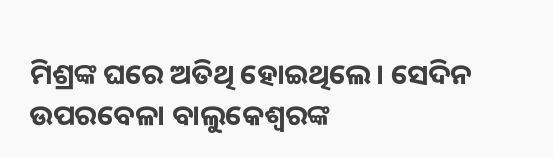ମିଶ୍ରଙ୍କ ଘରେ ଅତିଥି ହୋଇଥିଲେ। ସେଦିନ ଉପରବେଳା ବାଲୁକେଶ୍ୱରଙ୍କ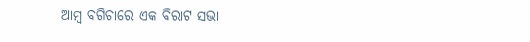ଆମ୍ବ ବଗିଚାରେ ଏକ ବିରାଟ ସଭା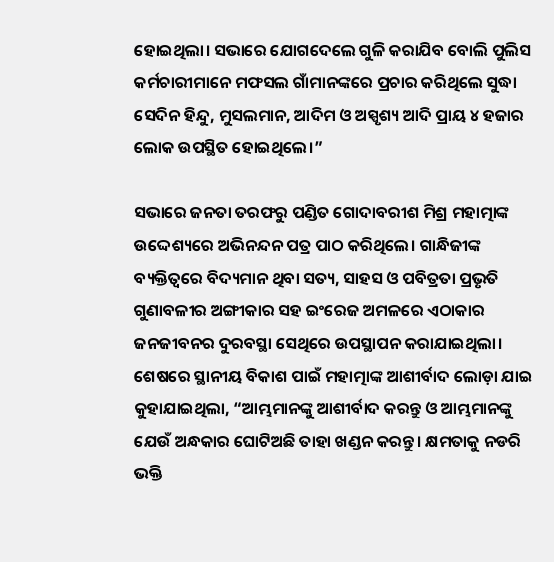ହୋଇଥିଲା। ସଭାରେ ଯୋଗଦେଲେ ଗୁଳି କରାଯିବ ବୋଲି ପୁଲିସ କର୍ମଚାରୀମାନେ ମଫସଲ ଗାଁମାନଙ୍କରେ ପ୍ରଚାର କରିଥିଲେ ସୁଦ୍ଧା ସେଦିନ ହିନ୍ଦୁ, ମୁସଲମାନ, ଆଦିମ ଓ ଅସ୍ପୃଶ୍ୟ ଆଦି ପ୍ରାୟ ୪ ହଜାର ଲୋକ ଉପସ୍ଥିତ ହୋଇଥିଲେ।”

ସଭାରେ ଜନତା ତରଫରୁ ପଣ୍ଡିତ ଗୋଦାବରୀଶ ମିଶ୍ର ମହାତ୍ମାଙ୍କ ଉଦ୍ଦେଶ୍ୟରେ ଅଭିନନ୍ଦନ ପତ୍ର ପାଠ କରିଥିଲେ। ଗାନ୍ଧିଜୀଙ୍କ ବ୍ୟକ୍ତିତ୍ୱରେ ବିଦ୍ୟମାନ ଥିବା ସତ୍ୟ, ସାହସ ଓ ପବିତ୍ରତା ପ୍ରଭୃତି ଗୁଣାବଳୀର ଅଙ୍ଗୀକାର ସହ ଇଂରେଜ ଅମଳରେ ଏଠାକାର ଜନଜୀବନର ଦୁରବସ୍ଥା ସେଥିରେ ଉପସ୍ଥାପନ କରାଯାଇଥିଲା। ଶେଷରେ ସ୍ଥାନୀୟ ବିକାଶ ପାଇଁ ମହାତ୍ମାଙ୍କ ଆଶୀର୍ବାଦ ଲୋଡ଼ା ଯାଇ କୁହାଯାଇଥିଲା, “ଆମ୍ଭମାନଙ୍କୁ ଆଶୀର୍ବାଦ କରନ୍ତୁ ଓ ଆମ୍ଭମାନଙ୍କୁ ଯେଉଁ ଅନ୍ଧକାର ଘୋଟିଅଛି ତାହା ଖଣ୍ଡନ କରନ୍ତୁ। କ୍ଷମତାକୁ ନଡରି ଭକ୍ତି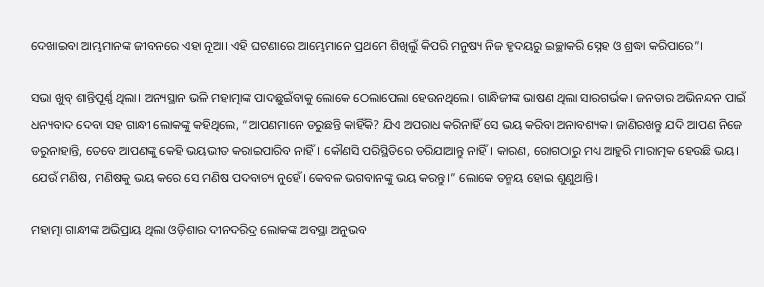ଦେଖାଇବା ଆମ୍ଭମାନଙ୍କ ଜୀବନରେ ଏହା ନୂଆ। ଏହି ଘଟଣାରେ ଆମ୍ଭେମାନେ ପ୍ରଥମେ ଶିଖିଲୁଁ କିପରି ମନୁଷ୍ୟ ନିଜ ହୃଦୟରୁ ଇଚ୍ଛାକରି ସ୍ନେହ ଓ ଶ୍ରଦ୍ଧା କରିପାରେ”।

ସଭା ଖୁବ୍ ଶାନ୍ତିପୂର୍ଣ୍ଣ ଥିଲା। ଅନ୍ୟସ୍ଥାନ ଭଳି ମହାତ୍ମାଙ୍କ ପାଦଛୁଇଁବାକୁ ଲୋକେ ଠେଲାପେଲା ହେଉନଥିଲେ। ଗାନ୍ଧିଜୀଙ୍କ ଭାଷଣ ଥିଲା ସାରଗର୍ଭକ। ଜନତାର ଅଭିନନ୍ଦନ ପାଇଁ ଧନ୍ୟବାଦ ଦେବା ସହ ଗାନ୍ଧୀ ଲୋକଙ୍କୁ କହିଥିଲେ, “ଆପଣମାନେ ଡରୁଛନ୍ତି କାହିଁକି? ଯିଏ ଅପରାଧ କରିନାହିଁ ସେ ଭୟ କରିବା ଅନାବଶ୍ୟକ। ଜାଣିରଖନ୍ତୁ ଯଦି ଆପଣ ନିଜେ ଡରୁନାହାନ୍ତି, ତେବେ ଆପଣଙ୍କୁ କେହି ଭୟଭୀତ କରାଇପାରିବ ନାହିଁ। କୌଣସି ପରିସ୍ଥିତିରେ ଡରିଯାଆନ୍ତୁ ନାହିଁ। କାରଣ, ରୋଗଠାରୁ ମଧ୍ୟ ଆହୁରି ମାରାତ୍ମକ ହେଉଛି ଭୟ। ଯେଉଁ ମଣିଷ, ମଣିଷକୁ ଭୟ କରେ ସେ ମଣିଷ ପଦବାଚ୍ୟ ନୁହେଁ। କେବଳ ଭଗବାନଙ୍କୁ ଭୟ କରନ୍ତୁ।” ଲୋକେ ତନ୍ମୟ ହୋଇ ଶୁଣୁଥାନ୍ତି।

ମହାତ୍ମା ଗାନ୍ଧୀଙ୍କ ଅଭିପ୍ରାୟ ଥିଲା ଓଡ଼ିଶାର ଦୀନଦରିଦ୍ର ଲୋକଙ୍କ ଅବସ୍ଥା ଅନୁଭବ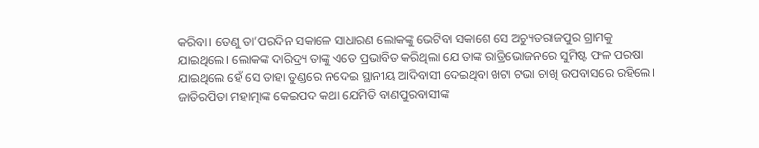କରିବା। ତେଣୁ ତା’ପରଦିନ ସକାଳେ ସାଧାରଣ ଲୋକଙ୍କୁ ଭେଟିବା ସକାଶେ ସେ ଅଚ୍ୟୁତରାଜପୁର ଗ୍ରାମକୁ ଯାଇଥିଲେ। ଲୋକଙ୍କ ଦାରିଦ୍ର୍ୟ ତାଙ୍କୁ ଏତେ ପ୍ରଭାବିତ କରିଥିଲା ଯେ ତାଙ୍କ ରାତ୍ରିଭୋଜନରେ ସୁମିଷ୍ଟ ଫଳ ପରଷା ଯାଇଥିଲେ ହେଁ ସେ ତାହା ତୁଣ୍ଡରେ ନଦେଇ ସ୍ଥାନୀୟ ଆଦିବାସୀ ଦେଇଥିବା ଖଟା ଟଭା ଚାଖି ଉପବାସରେ ରହିଲେ। ଜାତିରପିତା ମହାତ୍ମାଙ୍କ କେଇପଦ କଥା ଯେମିତି ବାଣପୁରବାସୀଙ୍କ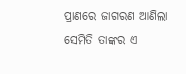ପ୍ରାଣରେ ଜାଗରଣ ଆଣିଲା ସେମିତି ତାଙ୍କର ଏ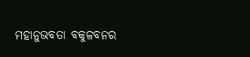ମହାନୁଭବତା ବକୁଳବନର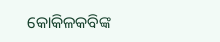କୋକିଳକବିଙ୍କ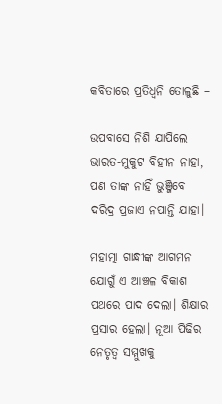କବିତାରେ ପ୍ରତିଧ୍ୱନି ତୋଳୁଛି –

ଉପବାସେ ନିଶି ଯାପିଲେ ଭାରତ-ମୁକୁଟ ବିହୀନ ନାହା,
ପଣ ତାଙ୍କ ନାହିଁ ଭୁଞ୍ଜିବେ ଦରିଦ୍ର ପ୍ରଜାଏ ନପାନ୍ତି ଯାହା।

ମହାତ୍ମା ଗାନ୍ଧୀଙ୍କ ଆଗମନ ଯୋଗୁଁ ଏ ଆଞ୍ଚଳ ବିକାଶ ପଥରେ ପାଦ ଦେଲା। ଶିକ୍ଷାର ପ୍ରସାର ହେଲା। ନୂଆ ପିଢିର ନେତୃତ୍ଵ ସମ୍ମୁଖକୁ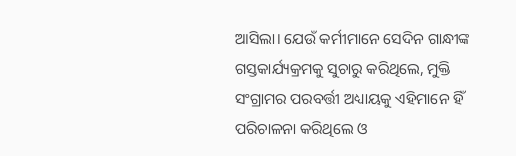ଆସିଲା। ଯେଉଁ କର୍ମୀମାନେ ସେଦିନ ଗାନ୍ଧୀଙ୍କ ଗସ୍ତକାର୍ଯ୍ୟକ୍ରମକୁ ସୁଚାରୁ କରିଥିଲେ, ମୁକ୍ତି ସଂଗ୍ରାମର ପରବର୍ତ୍ତୀ ଅଧ୍ୟାୟକୁ ଏହିମାନେ ହିଁ ପରିଚାଳନା କରିଥିଲେ ଓ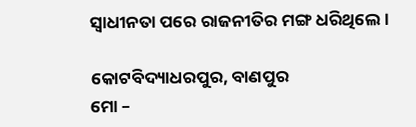ସ୍ଵାଧୀନତା ପରେ ରାଜନୀତିର ମଙ୍ଗ ଧରିଥିଲେ।

କୋଟବିଦ୍ୟାଧରପୁର, ବାଣପୁର
ମୋ –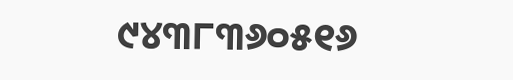୯୪୩୮୩୬୦୫୧୬